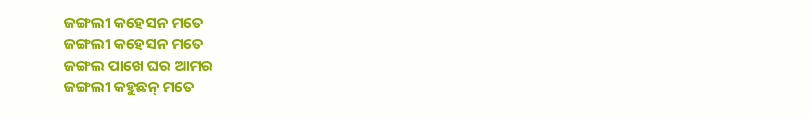ଜଙ୍ଗଲୀ କହେସନ ମତେ
ଜଙ୍ଗଲୀ କହେସନ ମତେ
ଜଙ୍ଗଲ ପାଖେ ଘର ଆମର
ଜଙ୍ଗଲୀ କହୁଛନ୍ ମତେ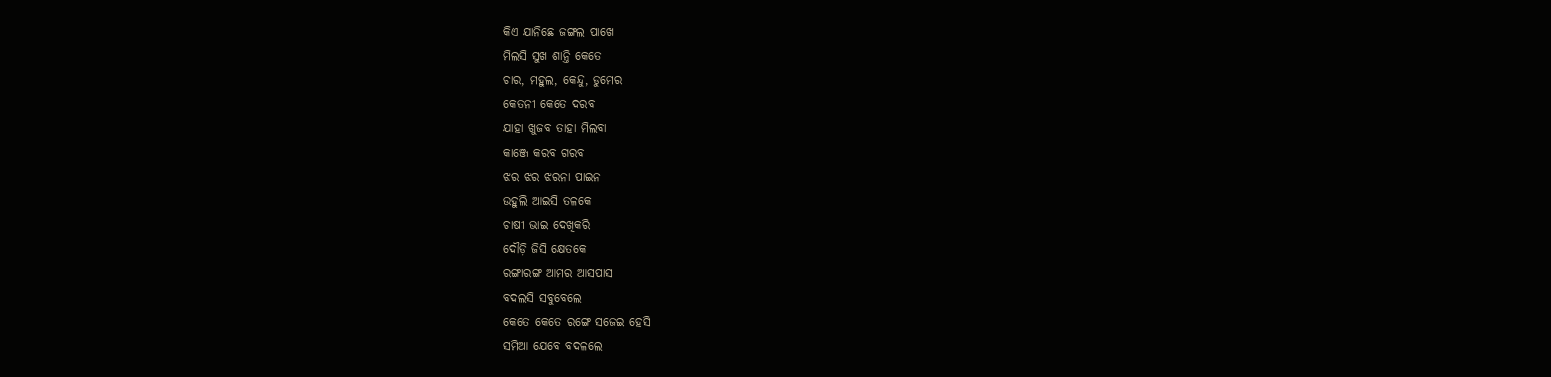କିଏ ଯାନିଛେ ଜଙ୍ଗଲ ପାଖେ
ମିଲସି ସୁଖ ଶାନ୍ତି କେତେ
ଚାର, ମହୁଲ, କେନ୍ଦୁ, ଡୁମେର
କେତନୀ କେତେ ଦରବ
ଯାହା ଖୁଜବ ତାହା ମିଲବା
କାଞ୍ଜେ କରବ ଗରବ
ଝର ଝର ଝରନା ପାଇନ
ଉହୁଲି ଆଇସି ତଳକେ
ଚାଷୀ ଭାଇ ଦେଖିକରି
ଦୌଡ଼ି ଜିସି କ୍ଷେତକେ
ରଙ୍ଗାରଙ୍ଗ ଆମର ଆସପାସ
ବଦଲସି ସବୁବେଲେ
କେତେ କେତେ ରଙ୍ଗେ ସଜେଇ ହେସି
ସମିଆ ଯେବେ ବଦଳଲେ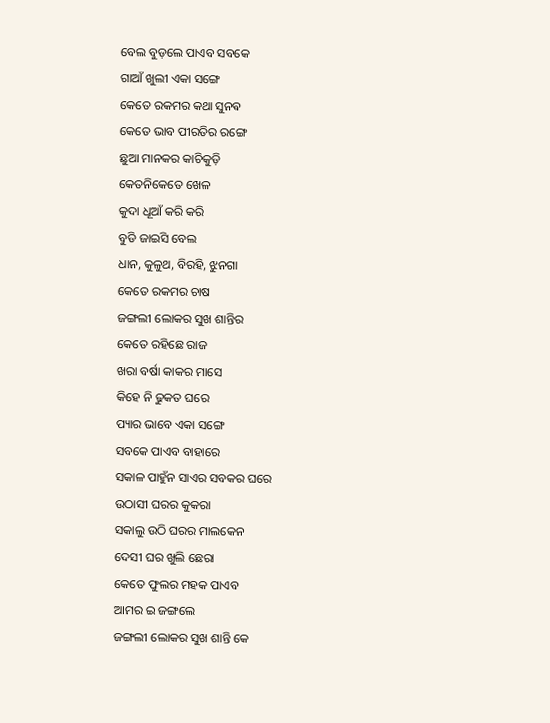ବେଲ ବୁଡ଼ଲେ ପାଏବ ସବକେ
ଗାଆଁ ଖୁଲୀ ଏକା ସଙ୍ଗେ
କେତେ ରକମର କଥା ସୁନଵ
କେତେ ଭାବ ପୀରତିର ରଙ୍ଗେ
ଛୁଆ ମାନକର କାଚିକୁଡ଼ି
କେତନିକେତେ ଖେଳ
କୁଦା ଧୂଆଁ କରି କରି
ବୁଡି ଜାଇସି ବେଲ
ଧାନ, କୁଳୁଥ, ବିରହି, ଝୁନଗା
କେତେ ରକମର ଚାଷ
ଜଙ୍ଗଲୀ ଲୋକର ସୁଖ ଶାନ୍ତିର
କେତେ ରହିଛେ ରାଜ
ଖରା ବର୍ଷା କାକର ମାସେ
କିହେ ନି ଢୁକତ ଘରେ
ପ୍ୟାର ଭାବେ ଏକା ସଙ୍ଗେ
ସବକେ ପାଏବ ବାହାରେ
ସକାଳ ପାହୁଁନ ସାଏର ସବକର ଘରେ
ଉଠାସୀ ଘରର କୁକରା
ସକାଲୁ ଉଠି ଘରର ମାଲକେନ
ଦେସୀ ଘର ଖୁଲି ଛେରା
କେତେ ଫୁଲର ମହକ ପାଏବ
ଆମର ଇ ଜଙ୍ଗଲେ
ଜଙ୍ଗଲୀ ଲୋକର ସୁଖ ଶାନ୍ତି କେ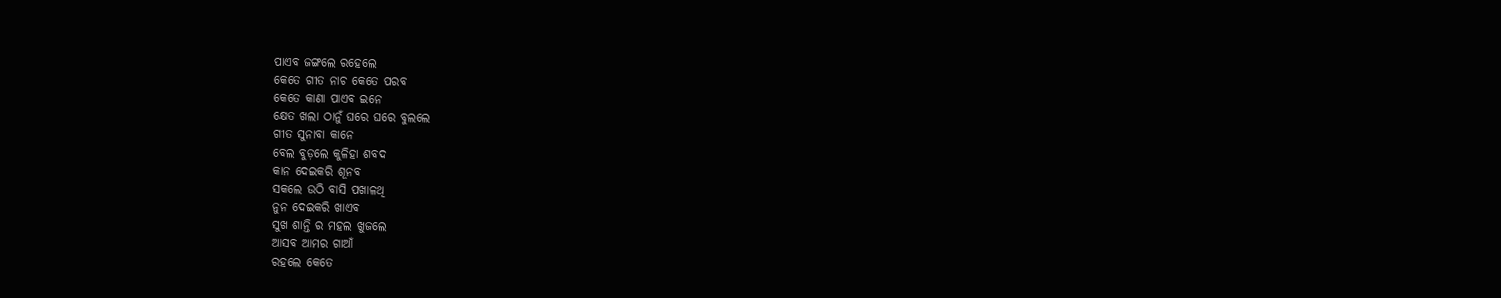ପାଏବ ଜଙ୍ଗଲେ ରହେଲେ
କେତେ ଗୀତ ନାଚ କେତେ ପରବ
କେତେ କାଣା ପାଏବ ଇନେ
କ୍ଷେତ ଖଲା ଠାନୁଁ ଘରେ ଘରେ ବୁଲଲେ
ଗୀତ ସୁନାବା କାନେ
ବେଲ ବୁଡ଼ଲେ କୁଳିହା ଶବଦ
କାନ ଦେଇକରି ଶୂନବ
ସକଲେ ଉଠି ବାସି ପଖାଳଥି
ନୁନ ଦେଇକରି ଖାଏବ
ସୁଖ ଶାନ୍ତି ର ମହଲ ଖୁଜଲେ
ଆସବ ଆମର ଗାଆଁ
ରହଲେ କେତେ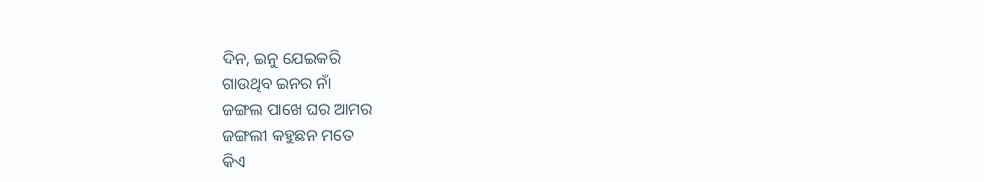ଦିନ, ଇନୁ ଯେଇକରି
ଗାଉଥିବ ଇନର ନାଁ
ଜଙ୍ଗଲ ପାଖେ ଘର ଆମର
ଜଙ୍ଗଲୀ କହୁଛନ ମତେ
କିଏ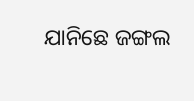ଯାନିଛେ ଜଙ୍ଗଲ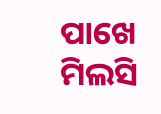ପାଖେ
ମିଲସି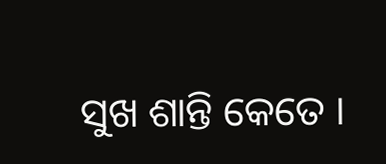ସୁଖ ଶାନ୍ତି କେତେ ।